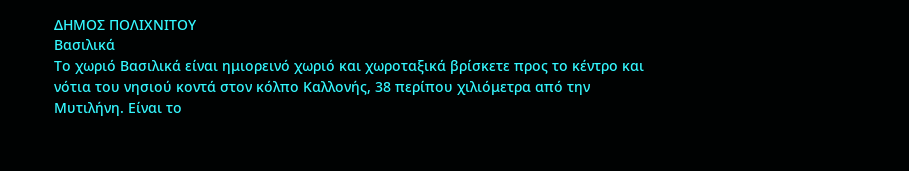ΔΗΜΟΣ ΠΟΛΙΧΝΙΤΟΥ
Βασιλικά
Το χωριό Βασιλικά είναι ημιορεινό χωριό και χωροταξικά βρίσκετε προς το κέντρο και νότια του νησιού κοντά στον κόλπο Καλλονής, 38 περίπου χιλιόμετρα από την Μυτιλήνη. Είναι το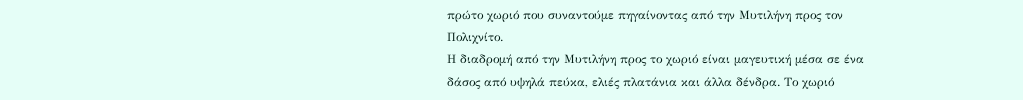πρώτο χωριό που συναντούμε πηγαίνοντας από την Μυτιλήνη προς τον Πολιχνίτο.
Η διαδρομή από την Μυτιλήνη προς το χωριό είναι μαγευτική μέσα σε ένα δάσος από υψηλά πεύκα, ελιές πλατάνια και άλλα δένδρα. Το χωριό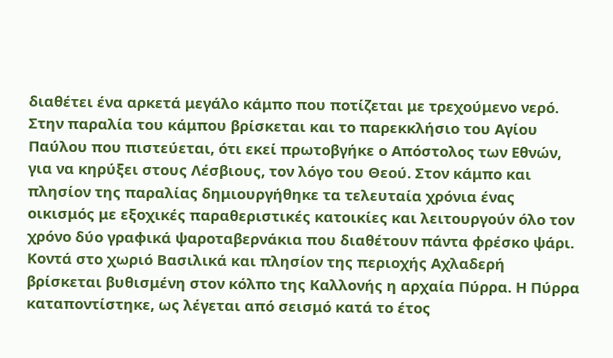διαθέτει ένα αρκετά μεγάλο κάμπο που ποτίζεται με τρεχούμενο νερό. Στην παραλία του κάμπου βρίσκεται και το παρεκκλήσιο του Αγίου Παύλου που πιστεύεται, ότι εκεί πρωτοβγήκε ο Απόστολος των Εθνών, για να κηρύξει στους Λέσβιους, τον λόγο του Θεού. Στον κάμπο και πλησίον της παραλίας δημιουργήθηκε τα τελευταία χρόνια ένας οικισμός με εξοχικές παραθεριστικές κατοικίες και λειτουργούν όλο τον χρόνο δύο γραφικά ψαροταβερνάκια που διαθέτουν πάντα φρέσκο ψάρι.
Κοντά στο χωριό Βασιλικά και πλησίον της περιοχής Αχλαδερή βρίσκεται βυθισμένη στον κόλπο της Καλλονής η αρχαία Πύρρα. Η Πύρρα καταποντίστηκε, ως λέγεται από σεισμό κατά το έτος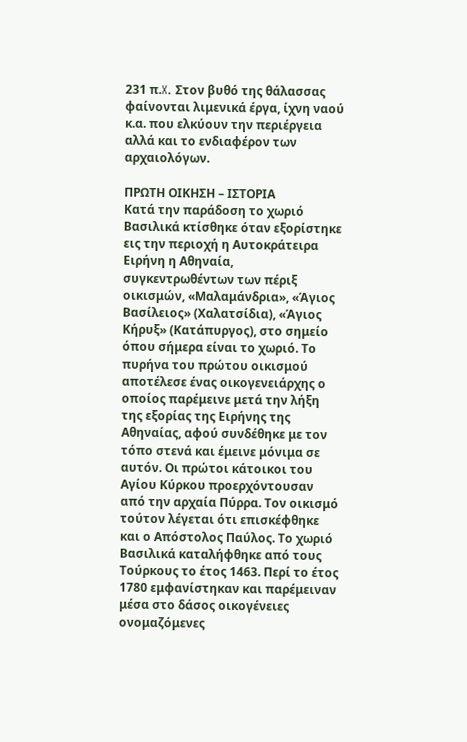231 π.X. Στον βυθό της θάλασσας φαίνονται λιμενικά έργα, ίχνη ναού κ.α. που ελκύουν την περιέργεια αλλά και το ενδιαφέρον των αρχαιολόγων.

ΠΡΩΤΗ ΟΙΚΗΣΗ – ΙΣΤΟΡΙΑ
Κατά την παράδοση το χωριό Βασιλικά κτίσθηκε όταν εξορίστηκε εις την περιοχή η Αυτοκράτειρα Ειρήνη η Αθηναία, συγκεντρωθέντων των πέριξ οικισμών, «Μαλαμάνδρια», «Άγιος Βασίλειος» (Χαλατσίδια), «Άγιος Κήρυξ» (Κατάπυργος), στο σημείο όπου σήμερα είναι το χωριό. Το πυρήνα του πρώτου οικισμού αποτέλεσε ένας οικογενειάρχης ο οποίος παρέμεινε μετά την λήξη της εξορίας της Ειρήνης της Αθηναίας, αφού συνδέθηκε με τον τόπο στενά και έμεινε μόνιμα σε αυτόν. Οι πρώτοι κάτοικοι του Αγίου Κύρκου προερχόντουσαν από την αρχαία Πύρρα. Τον οικισμό τούτον λέγεται ότι επισκέφθηκε και ο Απόστολος Παύλος. Το χωριό Βασιλικά καταλήφθηκε από τους Τούρκους το έτος 1463. Περί το έτος 1780 εμφανίστηκαν και παρέμειναν μέσα στο δάσος οικογένειες
ονομαζόμενες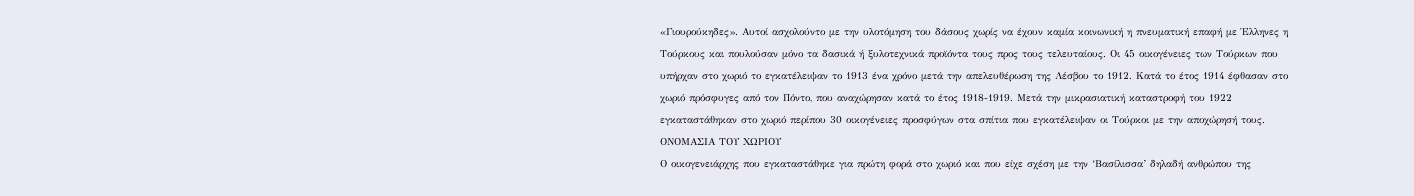«Γιουρούκηδες». Αυτοί ασχολούντο με την υλοτόμηση του δάσους χωρίς να έχουν καμία κοινωνική η πνευματική επαφή με Έλληνες η Τούρκους και πουλούσαν μόνο τα δασικά ή ξυλοτεχνικά προϊόντα τους προς τους τελευταίους. Οι 45 οικογένειες των Τούρκων που υπήρχαν στο χωριό το εγκατέλειψαν το 1913 ένα χρόνο μετά την απελευθέρωση της Λέσβου το 1912. Κατά το έτος 1914 έφθασαν στο χωριό πρόσφυγες από τον Πόντο, που αναχώρησαν κατά το έτος 1918-1919. Μετά την μικρασιατική καταστροφή του 1922 εγκαταστάθηκαν στο χωριό περίπου 30 οικογένειες προσφύγων στα σπίτια που εγκατέλειψαν οι Τούρκοι με την αποχώρησή τους.
ΟΝΟΜΑΣΙΑ ΤΟΥ ΧΩΡΙΟΥ
Ο οικογενειάρχης που εγκαταστάθηκε για πρώτη φορά στο χωριό και που είχε σχέση με την ‘Βασίλισσα’ δηλαδή ανθρώπου της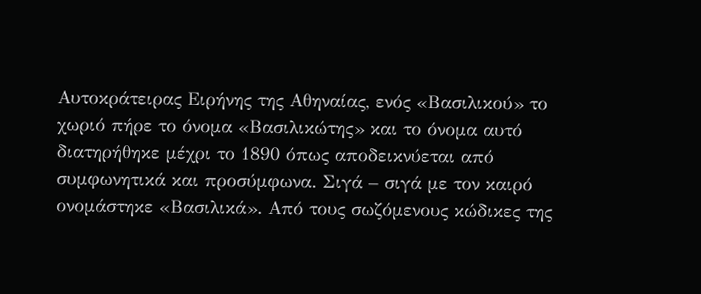Αυτοκράτειρας Ειρήνης της Αθηναίας, ενός «Βασιλικού» το χωριό πήρε το όνομα «Βασιλικώτης» και το όνομα αυτό διατηρήθηκε μέχρι το 1890 όπως αποδεικνύεται από συμφωνητικά και προσύμφωνα. Σιγά – σιγά με τον καιρό ονομάστηκε «Βασιλικά». Από τους σωζόμενους κώδικες της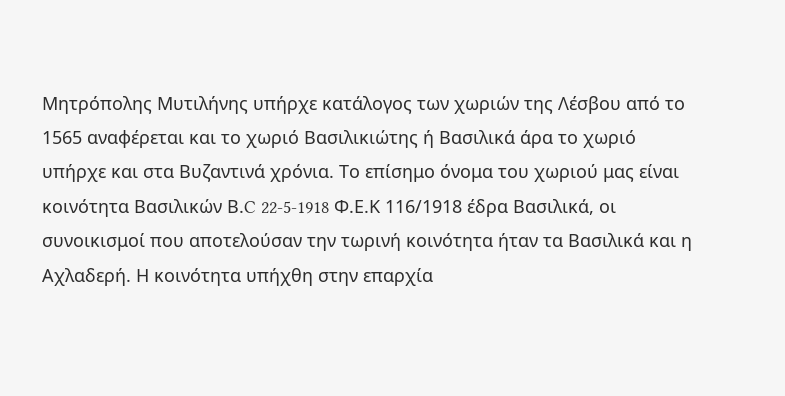Μητρόπολης Μυτιλήνης υπήρχε κατάλογος των χωριών της Λέσβου από το 1565 αναφέρεται και το χωριό Βασιλικιώτης ή Βασιλικά άρα το χωριό υπήρχε και στα Βυζαντινά χρόνια. Το επίσημο όνομα του χωριού μας είναι κοινότητα Βασιλικών Β.C 22-5-1918 Φ.Ε.Κ 116/1918 έδρα Βασιλικά, οι συνοικισμοί που αποτελούσαν την τωρινή κοινότητα ήταν τα Βασιλικά και η Αχλαδερή. Η κοινότητα υπήχθη στην επαρχία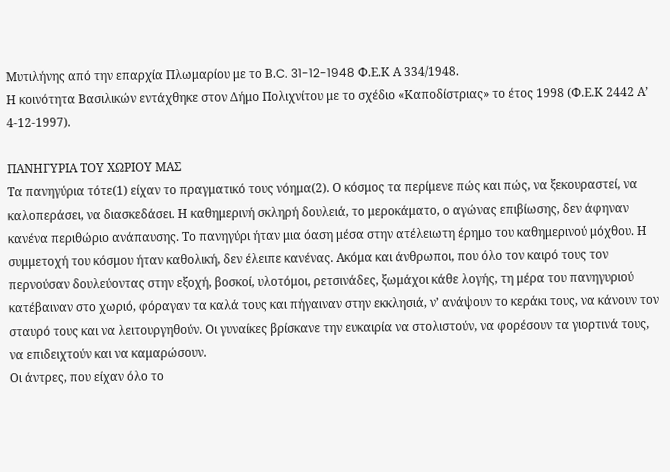Μυτιλήνης από την επαρχία Πλωμαρίου με το Β.C. 31-12-1948 Φ.Ε.Κ Α 334/1948.
Η κοινότητα Βασιλικών εντάχθηκε στον Δήμο Πολιχνίτου με το σχέδιο «Καποδίστριας» το έτος 1998 (Φ.Ε.Κ 2442 Α’ 4-12-1997).

ΠΑΝΗΓΥΡΙΑ ΤΟΥ ΧΩΡΙΟΥ ΜΑΣ
Τα πανηγύρια τότε(1) είχαν το πραγματικό τους νόημα(2). Ο κόσμος τα περίμενε πώς και πώς, να ξεκουραστεί, να καλοπεράσει, να διασκεδάσει. Η καθημερινή σκληρή δουλειά, το μεροκάματο, ο αγώνας επιβίωσης, δεν άφηναν κανένα περιθώριο ανάπαυσης. Το πανηγύρι ήταν μια όαση μέσα στην ατέλειωτη έρημο του καθημερινού μόχθου. Η συμμετοχή του κόσμου ήταν καθολική, δεν έλειπε κανένας. Ακόμα και άνθρωποι, που όλο τον καιρό τους τον περνούσαν δουλεύοντας στην εξοχή, βοσκοί, υλοτόμοι, ρετσινάδες, ξωμάχοι κάθε λογής, τη μέρα του πανηγυριού κατέβαιναν στο χωριό, φόραγαν τα καλά τους και πήγαιναν στην εκκλησιά, ν’ ανάψουν το κεράκι τους, να κάνουν τον σταυρό τους και να λειτουργηθούν. Οι γυναίκες βρίσκανε την ευκαιρία να στολιστούν, να φορέσουν τα γιορτινά τους, να επιδειχτούν και να καμαρώσουν.
Οι άντρες, που είχαν όλο το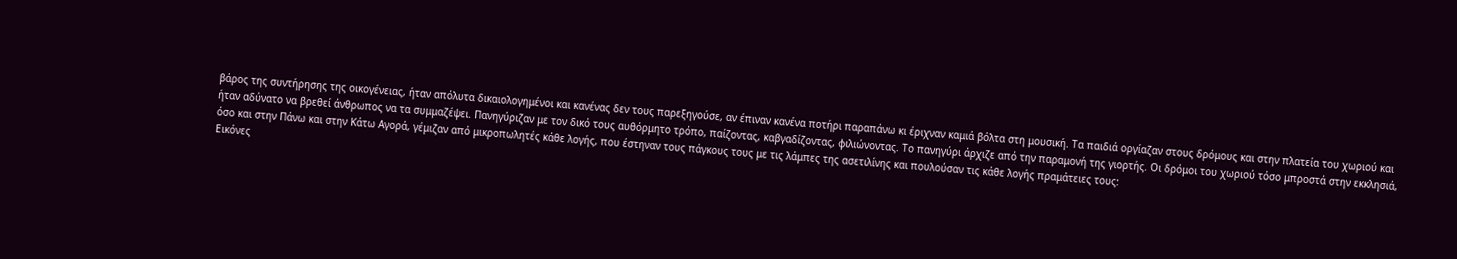βάρος της συντήρησης της οικογένειας, ήταν απόλυτα δικαιολογημένοι και κανένας δεν τους παρεξηγούσε, αν έπιναν κανένα ποτήρι παραπάνω κι έριχναν καμιά βόλτα στη μουσική. Τα παιδιά οργίαζαν στους δρόμους και στην πλατεία του χωριού και ήταν αδύνατο να βρεθεί άνθρωπος να τα συμμαζέψει. Πανηγύριζαν με τον δικό τους αυθόρμητο τρόπο, παίζοντας, καβγαδίζοντας, φιλιώνοντας. Το πανηγύρι άρχιζε από την παραμονή της γιορτής. Οι δρόμοι του χωριού τόσο μπροστά στην εκκλησιά, όσο και στην Πάνω και στην Κάτω Αγορά, γέμιζαν από μικροπωλητές κάθε λογής, που έστηναν τους πάγκους τους με τις λάμπες της ασετιλίνης και πουλούσαν τις κάθε λογής πραμάτειες τους:
Εικόνες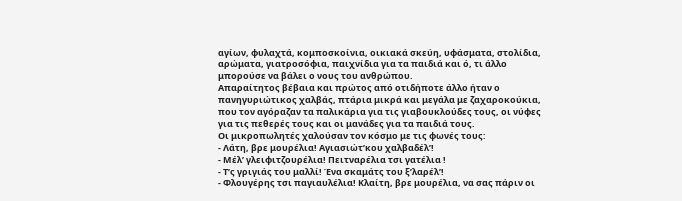αγίων, φυλαχτά, κομποσκοίνια, οικιακά σκεύη, υφάσματα, στολίδια, αρώματα, γιατροσόφια, παιχνίδια για τα παιδιά και ό, τι άλλο μπορούσε να βάλει ο νους του ανθρώπου.
Απαραίτητος βέβαια και πρώτος από οτιδήποτε άλλο ήταν ο πανηγυριώτικος χαλβάς, πτάρια μικρά και μεγάλα με ζαχαροκούκια, που τον αγόραζαν τα παλικάρια για τις γιαβουκλούδες τους, οι νύφες για τις πεθερές τους και οι μανάδες για τα παιδιά τους.
Οι μικροπωλητές χαλούσαν τον κόσμο με τις φωνές τους:
- Λάτη, βρε μουρέλια! Αγιασιώτ’κου χαλβαδέλ’!
- Μέλ’ γλειφιτζουρέλια! Πειτναρέλια τσι γατέλια !
- Τ’ς γριγιάς του μαλλί! Ένα σκαμάτς του ξ’λαρέλ’!
- Φλουγέρης τσι παγιαυλέλια! Κλαίτη, βρε μουρέλια, να σας πάριν οι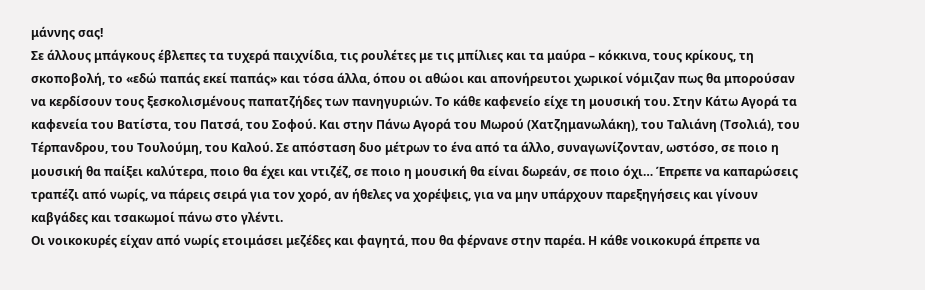μάννης σας!
Σε άλλους μπάγκους έβλεπες τα τυχερά παιχνίδια, τις ρουλέτες με τις μπίλιες και τα μαύρα – κόκκινα, τους κρίκους, τη σκοποβολή, το «εδώ παπάς εκεί παπάς» και τόσα άλλα, όπου οι αθώοι και απονήρευτοι χωρικοί νόμιζαν πως θα μπορούσαν να κερδίσουν τους ξεσκολισμένους παπατζήδες των πανηγυριών. Το κάθε καφενείο είχε τη μουσική του. Στην Κάτω Αγορά τα καφενεία του Βατίστα, του Πατσά, του Σοφού. Και στην Πάνω Αγορά του Μωρού (Χατζημανωλάκη), του Ταλιάνη (Τσολιά), του Τέρπανδρου, του Τουλούμη, του Καλού. Σε απόσταση δυο μέτρων το ένα από τα άλλο, συναγωνίζονταν, ωστόσο, σε ποιο η μουσική θα παίξει καλύτερα, ποιο θα έχει και ντιζέζ, σε ποιο η μουσική θα είναι δωρεάν, σε ποιο όχι… Έπρεπε να καπαρώσεις τραπέζι από νωρίς, να πάρεις σειρά για τον χορό, αν ήθελες να χορέψεις, για να μην υπάρχουν παρεξηγήσεις και γίνουν καβγάδες και τσακωμοί πάνω στο γλέντι.
Οι νοικοκυρές είχαν από νωρίς ετοιμάσει μεζέδες και φαγητά, που θα φέρνανε στην παρέα. Η κάθε νοικοκυρά έπρεπε να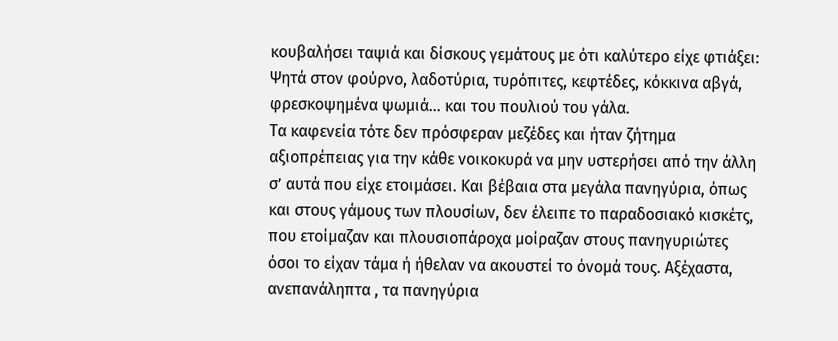κουβαλήσει ταψιά και δίσκους γεμάτους με ότι καλύτερο είχε φτιάξει:
Ψητά στον φούρνο, λαδοτύρια, τυρόπιτες, κεφτέδες, κόκκινα αβγά, φρεσκοψημένα ψωμιά… και του πουλιού του γάλα.
Τα καφενεία τότε δεν πρόσφεραν μεζέδες και ήταν ζήτημα αξιοπρέπειας για την κάθε νοικοκυρά να μην υστερήσει από την άλλη σ’ αυτά που είχε ετοιμάσει. Και βέβαια στα μεγάλα πανηγύρια, όπως και στους γάμους των πλουσίων, δεν έλειπε το παραδοσιακό κισκέτς, που ετοίμαζαν και πλουσιοπάροχα μοίραζαν στους πανηγυριώτες όσοι το είχαν τάμα ή ήθελαν να ακουστεί το όνομά τους. Αξέχαστα, ανεπανάληπτα , τα πανηγύρια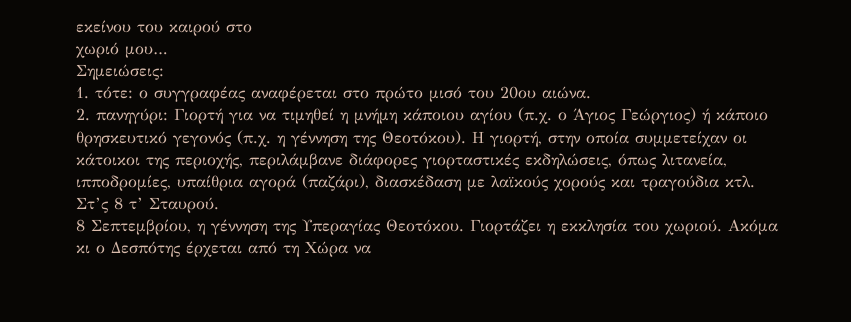εκείνου του καιρού στο
χωριό μου…
Σημειώσεις:
1. τότε: ο συγγραφέας αναφέρεται στο πρώτο μισό του 20ου αιώνα.
2. πανηγύρι: Γιορτή για να τιμηθεί η μνήμη κάποιου αγίου (π.χ. ο Άγιος Γεώργιος) ή κάποιο θρησκευτικό γεγονός (π.χ. η γέννηση της Θεοτόκου). Η γιορτή, στην οποία συμμετείχαν οι κάτοικοι της περιοχής, περιλάμβανε διάφορες γιορταστικές εκδηλώσεις, όπως λιτανεία, ιπποδρομίες, υπαίθρια αγορά (παζάρι), διασκέδαση με λαϊκούς χορούς και τραγούδια κτλ.
Στ’ς 8 τ’ Σταυρού.
8 Σεπτεμβρίου, η γέννηση της Υπεραγίας Θεοτόκου. Γιορτάζει η εκκλησία του χωριού. Ακόμα κι ο Δεσπότης έρχεται από τη Χώρα να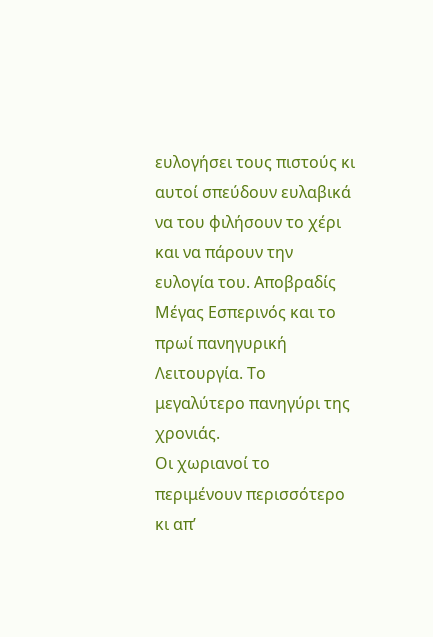ευλογήσει τους πιστούς κι αυτοί σπεύδουν ευλαβικά να του φιλήσουν το χέρι και να πάρουν την ευλογία του. Αποβραδίς Μέγας Εσπερινός και το πρωί πανηγυρική Λειτουργία. Το μεγαλύτερο πανηγύρι της χρονιάς.
Οι χωριανοί το περιμένουν περισσότερο κι απ’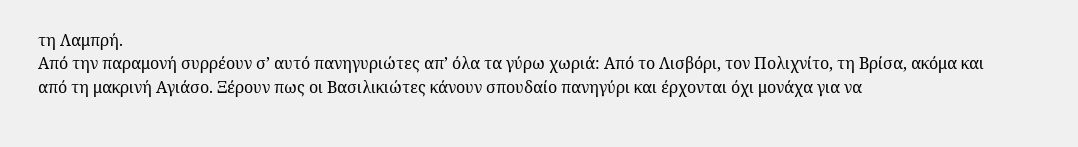τη Λαμπρή.
Από την παραμονή συρρέουν σ’ αυτό πανηγυριώτες απ’ όλα τα γύρω χωριά: Από το Λισβόρι, τον Πολιχνίτο, τη Βρίσα, ακόμα και από τη μακρινή Αγιάσο. Ξέρουν πως οι Βασιλικιώτες κάνουν σπουδαίο πανηγύρι και έρχονται όχι μονάχα για να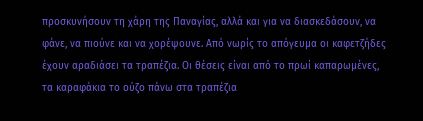προσκυνήσουν τη χάρη της Παναγίας, αλλά και για να διασκεδάσουν, να φάνε, να πιούνε και να χορέψουνε. Από νωρίς το απόγευμα οι καφετζήδες έχουν αραδιάσει τα τραπέζια. Οι θέσεις είναι από το πρωί καπαρωμένες, τα καραφάκια το ούζο πάνω στα τραπέζια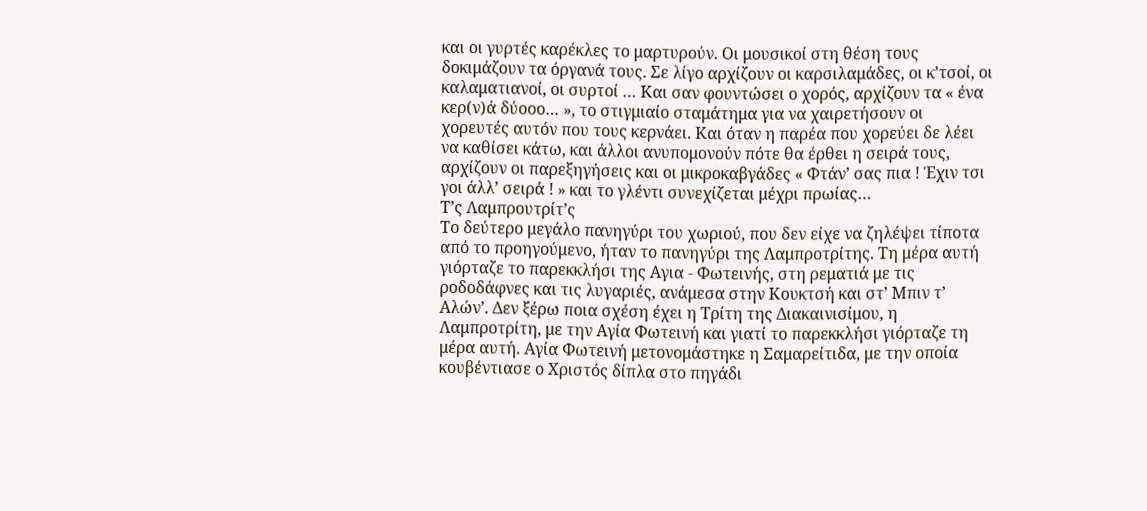και οι γυρτές καρέκλες το μαρτυρούν. Οι μουσικοί στη θέση τους δοκιμάζουν τα όργανά τους. Σε λίγο αρχίζουν οι καρσιλαμάδες, οι κ’τσοί, οι καλαματιανοί, οι συρτοί … Και σαν φουντώσει ο χορός, αρχίζουν τα « ένα κερ(ν)ά δύοοο… », το στιγμιαίο σταμάτημα για να χαιρετήσουν οι χορευτές αυτόν που τους κερνάει. Και όταν η παρέα που χορεύει δε λέει να καθίσει κάτω, και άλλοι ανυπομονούν πότε θα έρθει η σειρά τους, αρχίζουν οι παρεξηγήσεις και οι μικροκαβγάδες « Φτάν’ σας πια ! Έχιν τσι γοι άλλ’ σειρά ! » και το γλέντι συνεχίζεται μέχρι πρωίας…
Τ’ς Λαμπρουτρίτ’ς
Το δεύτερο μεγάλο πανηγύρι του χωριού, που δεν είχε να ζηλέψει τίποτα από το προηγούμενο, ήταν το πανηγύρι της Λαμπροτρίτης. Τη μέρα αυτή γιόρταζε το παρεκκλήσι της Αγια - Φωτεινής, στη ρεματιά με τις ροδοδάφνες και τις λυγαριές, ανάμεσα στην Κουκτσή και στ’ Μπιν τ’ Αλών’. Δεν ξέρω ποια σχέση έχει η Τρίτη της Διακαινισίμου, η Λαμπροτρίτη, με την Αγία Φωτεινή και γιατί το παρεκκλήσι γιόρταζε τη μέρα αυτή. Αγία Φωτεινή μετονομάστηκε η Σαμαρείτιδα, με την οποία κουβέντιασε ο Χριστός δίπλα στο πηγάδι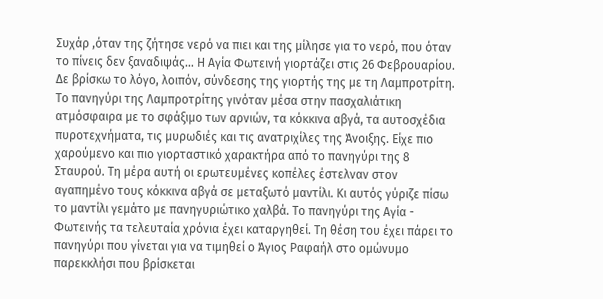Συχάρ ,όταν της ζήτησε νερό να πιει και της μίλησε για το νερό, που όταν το πίνεις δεν ξαναδιψάς… Η Αγία Φωτεινή γιορτάζει στις 26 Φεβρουαρίου. Δε βρίσκω το λόγο, λοιπόν, σύνδεσης της γιορτής της με τη Λαμπροτρίτη. Το πανηγύρι της Λαμπροτρίτης γινόταν μέσα στην πασχαλιάτικη ατμόσφαιρα με το σφάξιμο των αρνιών, τα κόκκινα αβγά, τα αυτοσχέδια πυροτεχνήματα, τις μυρωδιές και τις ανατριχίλες της Άνοιξης. Είχε πιο χαρούμενο και πιο γιορταστικό χαρακτήρα από το πανηγύρι της 8 Σταυρού. Τη μέρα αυτή οι ερωτευμένες κοπέλες έστελναν στον αγαπημένο τους κόκκινα αβγά σε μεταξωτό μαντίλι. Κι αυτός γύριζε πίσω το μαντίλι γεμάτο με πανηγυριώτικο χαλβά. Το πανηγύρι της Αγία - Φωτεινής τα τελευταία χρόνια έχει καταργηθεί. Τη θέση του έχει πάρει το πανηγύρι που γίνεται για να τιμηθεί ο Άγιος Ραφαήλ στο ομώνυμο παρεκκλήσι που βρίσκεται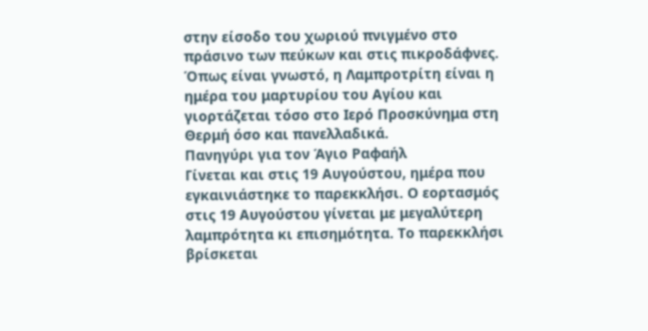στην είσοδο του χωριού πνιγμένο στο πράσινο των πεύκων και στις πικροδάφνες. Όπως είναι γνωστό, η Λαμπροτρίτη είναι η ημέρα του μαρτυρίου του Αγίου και γιορτάζεται τόσο στο Ιερό Προσκύνημα στη Θερμή όσο και πανελλαδικά.
Πανηγύρι για τον Άγιο Ραφαήλ
Γίνεται και στις 19 Αυγούστου, ημέρα που εγκαινιάστηκε το παρεκκλήσι. Ο εορτασμός στις 19 Αυγούστου γίνεται με μεγαλύτερη λαμπρότητα κι επισημότητα. Το παρεκκλήσι βρίσκεται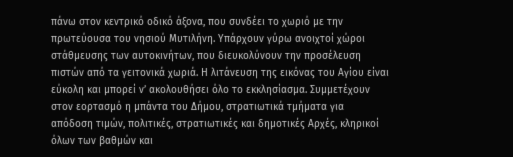πάνω στον κεντρικό οδικό άξονα, που συνδέει το χωριό με την πρωτεύουσα του νησιού Μυτιλήνη. Υπάρχουν γύρω ανοιχτοί χώροι στάθμευσης των αυτοκινήτων, που διευκολύνουν την προσέλευση πιστών από τα γειτονικά χωριά. Η λιτάνευση της εικόνας του Αγίου είναι εύκολη και μπορεί ν’ ακολουθήσει όλο το εκκλησίασμα. Συμμετέχουν στον εορτασμό η μπάντα του Δήμου, στρατιωτικά τμήματα για
απόδοση τιμών, πολιτικές, στρατιωτικές και δημοτικές Αρχές, κληρικοί όλων των βαθμών και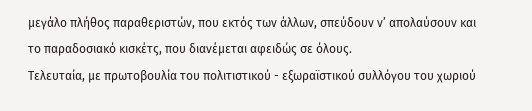μεγάλο πλήθος παραθεριστών, που εκτός των άλλων, σπεύδουν ν’ απολαύσουν και το παραδοσιακό κισκέτς, που διανέμεται αφειδώς σε όλους.
Τελευταία, με πρωτοβουλία του πολιτιστικού - εξωραϊστικού συλλόγου του χωριού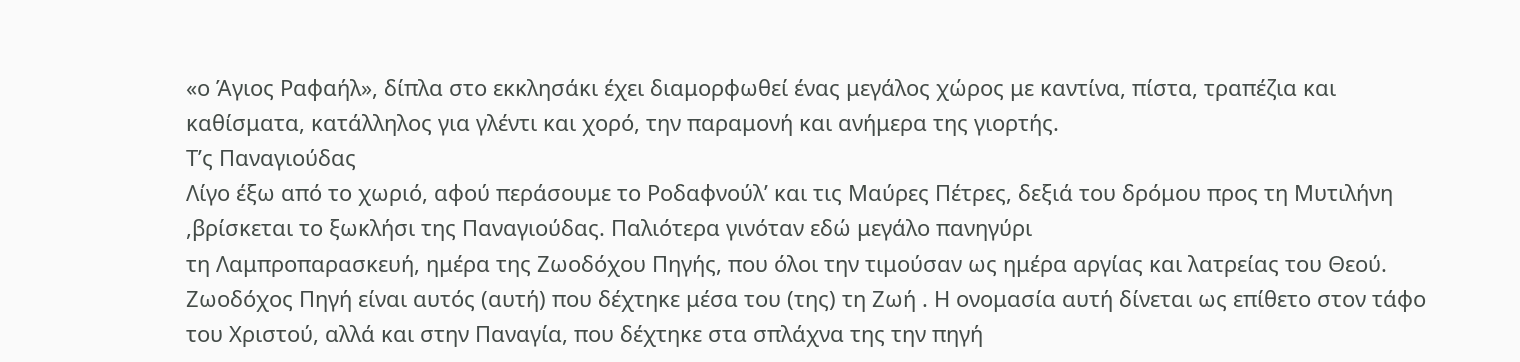«ο Άγιος Ραφαήλ», δίπλα στο εκκλησάκι έχει διαμορφωθεί ένας μεγάλος χώρος με καντίνα, πίστα, τραπέζια και καθίσματα, κατάλληλος για γλέντι και χορό, την παραμονή και ανήμερα της γιορτής.
Τ’ς Παναγιούδας
Λίγο έξω από το χωριό, αφού περάσουμε το Ροδαφνούλ’ και τις Μαύρες Πέτρες, δεξιά του δρόμου προς τη Μυτιλήνη ,βρίσκεται το ξωκλήσι της Παναγιούδας. Παλιότερα γινόταν εδώ μεγάλο πανηγύρι
τη Λαμπροπαρασκευή, ημέρα της Ζωοδόχου Πηγής, που όλοι την τιμούσαν ως ημέρα αργίας και λατρείας του Θεού. Ζωοδόχος Πηγή είναι αυτός (αυτή) που δέχτηκε μέσα του (της) τη Ζωή . Η ονομασία αυτή δίνεται ως επίθετο στον τάφο του Χριστού, αλλά και στην Παναγία, που δέχτηκε στα σπλάχνα της την πηγή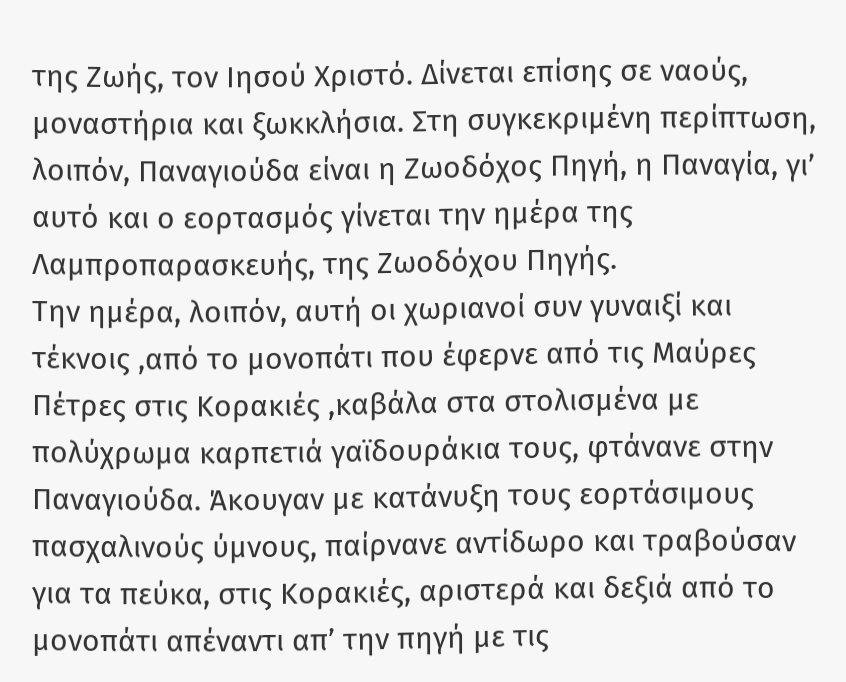της Ζωής, τον Ιησού Χριστό. Δίνεται επίσης σε ναούς, μοναστήρια και ξωκκλήσια. Στη συγκεκριμένη περίπτωση, λοιπόν, Παναγιούδα είναι η Ζωοδόχος Πηγή, η Παναγία, γι’ αυτό και ο εορτασμός γίνεται την ημέρα της Λαμπροπαρασκευής, της Ζωοδόχου Πηγής.
Την ημέρα, λοιπόν, αυτή οι χωριανοί συν γυναιξί και τέκνοις ,από το μονοπάτι που έφερνε από τις Μαύρες Πέτρες στις Κορακιές ,καβάλα στα στολισμένα με πολύχρωμα καρπετιά γαϊδουράκια τους, φτάνανε στην Παναγιούδα. Άκουγαν με κατάνυξη τους εορτάσιμους πασχαλινούς ύμνους, παίρνανε αντίδωρο και τραβούσαν για τα πεύκα, στις Κορακιές, αριστερά και δεξιά από το μονοπάτι απέναντι απ’ την πηγή με τις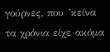γούρνες, που ’κείνα τα χρόνια είχε ακόμα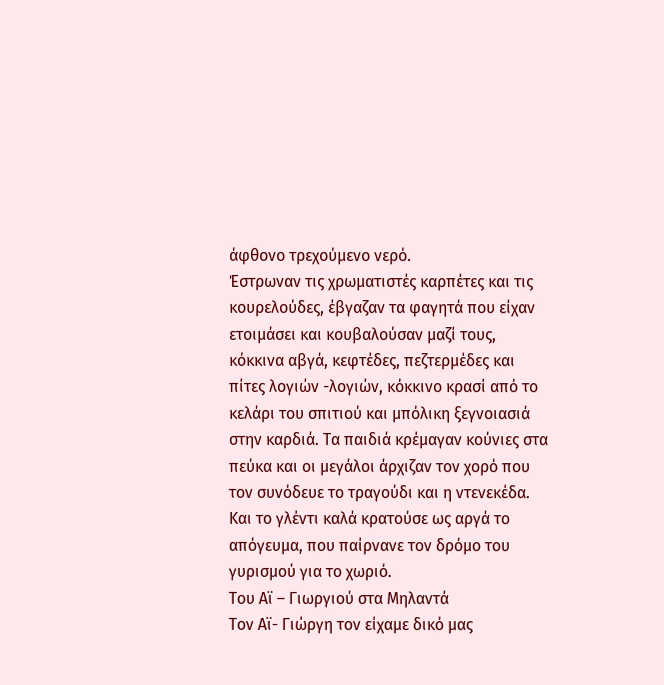άφθονο τρεχούμενο νερό.
Έστρωναν τις χρωματιστές καρπέτες και τις κουρελούδες, έβγαζαν τα φαγητά που είχαν ετοιμάσει και κουβαλούσαν μαζί τους, κόκκινα αβγά, κεφτέδες, πεζτερμέδες και πίτες λογιών -λογιών, κόκκινο κρασί από το κελάρι του σπιτιού και μπόλικη ξεγνοιασιά στην καρδιά. Τα παιδιά κρέμαγαν κούνιες στα πεύκα και οι μεγάλοι άρχιζαν τον χορό που τον συνόδευε το τραγούδι και η ντενεκέδα. Και το γλέντι καλά κρατούσε ως αργά το απόγευμα, που παίρνανε τον δρόμο του γυρισμού για το χωριό.
Του Αϊ – Γιωργιού στα Μηλαντά
Τον Αϊ- Γιώργη τον είχαμε δικό μας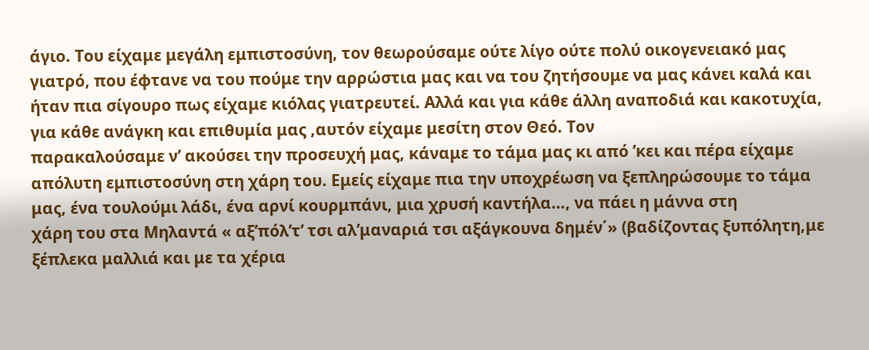άγιο. Του είχαμε μεγάλη εμπιστοσύνη, τον θεωρούσαμε ούτε λίγο ούτε πολύ οικογενειακό μας γιατρό, που έφτανε να του πούμε την αρρώστια μας και να του ζητήσουμε να μας κάνει καλά και ήταν πια σίγουρο πως είχαμε κιόλας γιατρευτεί. Αλλά και για κάθε άλλη αναποδιά και κακοτυχία, για κάθε ανάγκη και επιθυμία μας ,αυτόν είχαμε μεσίτη στον Θεό. Τον
παρακαλούσαμε ν’ ακούσει την προσευχή μας, κάναμε το τάμα μας κι από ’κει και πέρα είχαμε απόλυτη εμπιστοσύνη στη χάρη του. Εμείς είχαμε πια την υποχρέωση να ξεπληρώσουμε το τάμα μας, ένα τουλούμι λάδι, ένα αρνί κουρμπάνι, μια χρυσή καντήλα…, να πάει η μάννα στη
χάρη του στα Μηλαντά « αξ’πόλ’τ’ τσι αλ’μαναριά τσι αξάγκουνα δημέν΄» (βαδίζοντας ξυπόλητη,με ξέπλεκα μαλλιά και με τα χέρια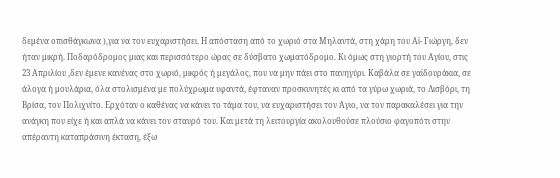δεμένα οπισθάγκωνα ),για να τον ευχαριστήσει. Η απόσταση από το χωριό στα Μηλαντά, στη χάρη του Αϊ- Γιώργη, δεν ήταν μικρή. Ποδαρόδρομος μιας και περισσότερο ώρας σε δύσβατο χωματόδρομο. Κι όμως στη γιορτή του Αγίου, στις 23 Απριλίου ,δεν έμενε κανένας στο χωριό, μικρός ή μεγάλος, που να μην πάει στο πανηγύρι. Καβάλα σε γαϊδουράκια, σε άλογα ή μουλάρια, όλα στολισμένα με πολύχρωμα υφαντά, έφταναν προσκυνητές κι από τα γύρω χωριά, το Λισβόρι, τη Βρίσα, τον Πολιχνίτο. Ερχόταν ο καθένας να κάνει το τάμα του, να ευχαριστήσει τον Άγιο, να τον παρακαλέσει για την ανάγκη που είχε ή και απλά να κάνει τον σταυρό του. Και μετά τη λειτουργία ακολουθούσε πλούσιο φαγοπότι στην απέραντη καταπράσινη έκταση, έξω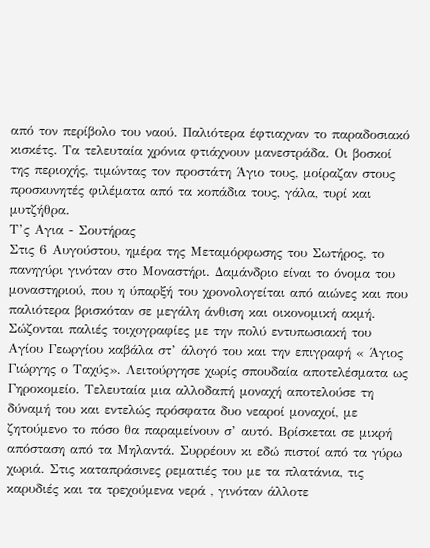από τον περίβολο του ναού. Παλιότερα έφτιαχναν το παραδοσιακό κισκέτς. Τα τελευταία χρόνια φτιάχνουν μανεστράδα. Οι βοσκοί της περιοχής, τιμώντας τον προστάτη Άγιο τους, μοίραζαν στους προσκυνητές φιλέματα από τα κοπάδια τους, γάλα, τυρί και μυτζήθρα.
Τ’ς Αγια - Σουτήρας
Στις 6 Αυγούστου, ημέρα της Μεταμόρφωσης του Σωτήρος, το πανηγύρι γινόταν στο Μοναστήρι. Δαμάνδριο είναι το όνομα του μοναστηριού, που η ύπαρξή του χρονολογείται από αιώνες και που παλιότερα βρισκόταν σε μεγάλη άνθιση και οικονομική ακμή. Σώζονται παλιές τοιχογραφίες με την πολύ εντυπωσιακή του Αγίου Γεωργίου καβάλα στ’ άλογό του και την επιγραφή « Άγιος Γιώργης ο Ταχύς». Λειτούργησε χωρίς σπουδαία αποτελέσματα ως Γηροκομείο. Τελευταία μια αλλοδαπή μοναχή αποτελούσε τη δύναμή του και εντελώς πρόσφατα δυο νεαροί μοναχοί, με ζητούμενο το πόσο θα παραμείνουν σ’ αυτό. Βρίσκεται σε μικρή απόσταση από τα Μηλαντά. Συρρέουν κι εδώ πιστοί από τα γύρω χωριά. Στις καταπράσινες ρεματιές του με τα πλατάνια, τις καρυδιές και τα τρεχούμενα νερά , γινόταν άλλοτε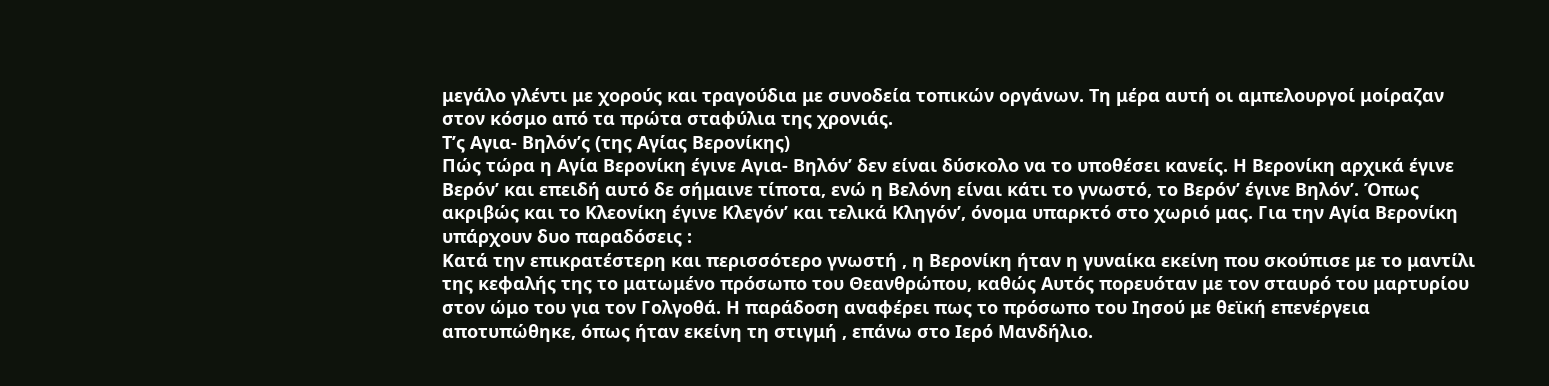μεγάλο γλέντι με χορούς και τραγούδια με συνοδεία τοπικών οργάνων. Τη μέρα αυτή οι αμπελουργοί μοίραζαν στον κόσμο από τα πρώτα σταφύλια της χρονιάς.
Τ’ς Αγια- Βηλόν’ς (της Αγίας Βερονίκης)
Πώς τώρα η Αγία Βερονίκη έγινε Αγια- Βηλόν’ δεν είναι δύσκολο να το υποθέσει κανείς. Η Βερονίκη αρχικά έγινε Βερόν’ και επειδή αυτό δε σήμαινε τίποτα, ενώ η Βελόνη είναι κάτι το γνωστό, το Βερόν’ έγινε Βηλόν’. Όπως ακριβώς και το Κλεονίκη έγινε Κλεγόν’ και τελικά Κληγόν’, όνομα υπαρκτό στο χωριό μας. Για την Αγία Βερονίκη υπάρχουν δυο παραδόσεις :
Κατά την επικρατέστερη και περισσότερο γνωστή , η Βερονίκη ήταν η γυναίκα εκείνη που σκούπισε με το μαντίλι της κεφαλής της το ματωμένο πρόσωπο του Θεανθρώπου, καθώς Αυτός πορευόταν με τον σταυρό του μαρτυρίου στον ώμο του για τον Γολγοθά. Η παράδοση αναφέρει πως το πρόσωπο του Ιησού με θεϊκή επενέργεια αποτυπώθηκε, όπως ήταν εκείνη τη στιγμή , επάνω στο Ιερό Μανδήλιο.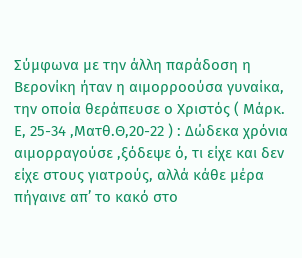Σύμφωνα με την άλλη παράδοση η Βερονίκη ήταν η αιμορροούσα γυναίκα, την οποία θεράπευσε ο Χριστός ( Μάρκ. Ε, 25-34 ,Ματθ.Θ,20-22 ) : Δώδεκα χρόνια αιμορραγούσε ,ξόδεψε ό, τι είχε και δεν είχε στους γιατρούς, αλλά κάθε μέρα πήγαινε απ’ το κακό στο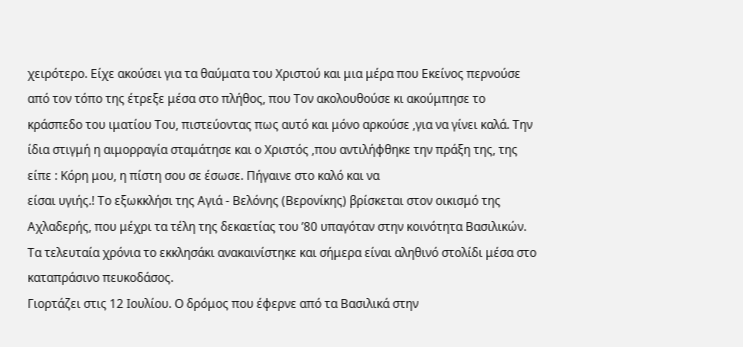χειρότερο. Είχε ακούσει για τα θαύματα του Χριστού και μια μέρα που Εκείνος περνούσε από τον τόπο της έτρεξε μέσα στο πλήθος, που Τον ακολουθούσε κι ακούμπησε το κράσπεδο του ιματίου Του, πιστεύοντας πως αυτό και μόνο αρκούσε ,για να γίνει καλά. Την ίδια στιγμή η αιμορραγία σταμάτησε και ο Χριστός ,που αντιλήφθηκε την πράξη της, της είπε : Κόρη μου, η πίστη σου σε έσωσε. Πήγαινε στο καλό και να
είσαι υγιής.! Το εξωκκλήσι της Αγιά - Βελόνης (Βερονίκης) βρίσκεται στον οικισμό της Αχλαδερής, που μέχρι τα τέλη της δεκαετίας του ’80 υπαγόταν στην κοινότητα Βασιλικών. Τα τελευταία χρόνια το εκκλησάκι ανακαινίστηκε και σήμερα είναι αληθινό στολίδι μέσα στο καταπράσινο πευκοδάσος.
Γιορτάζει στις 12 Ιουλίου. Ο δρόμος που έφερνε από τα Βασιλικά στην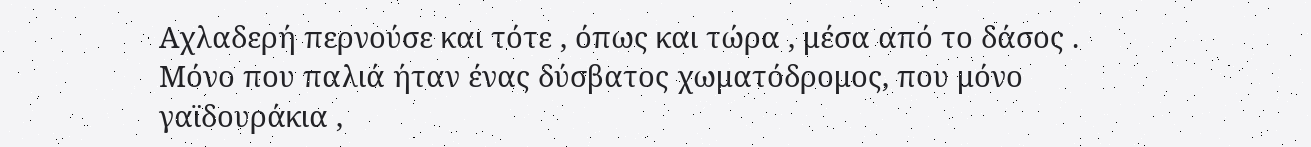Αχλαδερή περνούσε και τότε , όπως και τώρα , μέσα από το δάσος . Μόνο που παλιά ήταν ένας δύσβατος χωματόδρομος, που μόνο γαϊδουράκια ,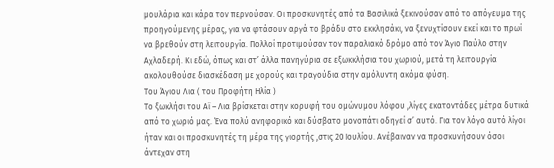μουλάρια και κάρα τον περνούσαν. Οι προσκυνητές από τα Βασιλικά ξεκινούσαν από το απόγευμα της προηγούμενης μέρας, για να φτάσουν αργά το βράδυ στο εκκλησάκι, να ξενυχτίσουν εκεί και το πρωί να βρεθούν στη λειτουργία. Πολλοί προτιμούσαν τον παραλιακό δρόμο από τον Άγιο Παύλο στην Αχλαδερή. Κι εδώ, όπως και στ’ άλλα πανηγύρια σε εξωκκλήσια του χωριού, μετά τη λειτουργία ακολουθούσε διασκέδαση με χορούς και τραγούδια στην αμόλυντη ακόμα φύση.
Του Άγιου Λια ( του Προφήτη Ηλία )
Το ξωκλήσι του Αϊ – Λια βρίσκεται στην κορυφή του ομώνυμου λόφου ,λίγες εκατοντάδες μέτρα δυτικά από το χωριό μας. Ένα πολύ ανηφορικό και δύσβατο μονοπάτι οδηγεί σ’ αυτό. Για τον λόγο αυτό λίγοι ήταν και οι προσκυνητές τη μέρα της γιορτής ,στις 20 Ιουλίου. Ανέβαιναν να προσκυνήσουν όσοι άντεχαν στη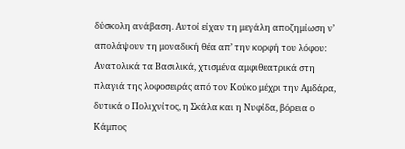δύσκολη ανάβαση. Αυτοί είχαν τη μεγάλη αποζημίωση ν’ απολάψουν τη μοναδική θέα απ’ την κορφή του λόφου: Ανατολικά τα Βασιλικά, χτισμένα αμφιθεατρικά στη πλαγιά της λοφοσειράς από τον Κούκο μέχρι την Αμδάρα, δυτικά ο Πολιχνίτος, η Σκάλα και η Νυφίδα, βόρεια ο Κάμπος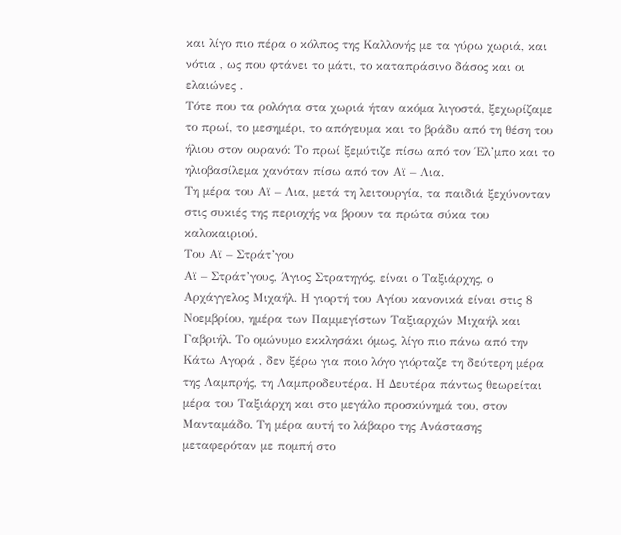και λίγο πιο πέρα ο κόλπος της Καλλονής με τα γύρω χωριά, και νότια , ως που φτάνει το μάτι, το καταπράσινο δάσος και οι ελαιώνες .
Τότε που τα ρολόγια στα χωριά ήταν ακόμα λιγοστά, ξεχωρίζαμε το πρωί, το μεσημέρι, το απόγευμα και το βράδυ από τη θέση του ήλιου στον ουρανό: Το πρωί ξεμύτιζε πίσω από τον Έλ’μπο και το
ηλιοβασίλεμα χανόταν πίσω από τον Αϊ – Λια.
Τη μέρα του Αϊ – Λια, μετά τη λειτουργία, τα παιδιά ξεχύνονταν στις συκιές της περιοχής να βρουν τα πρώτα σύκα του καλοκαιριού.
Του Αϊ – Στράτ’γου
Αϊ – Στράτ’γους, Άγιος Στρατηγός, είναι ο Ταξιάρχης, ο Αρχάγγελος Μιχαήλ. Η γιορτή του Αγίου κανονικά είναι στις 8 Νοεμβρίου, ημέρα των Παμμεγίστων Ταξιαρχών Μιχαήλ και Γαβριήλ. Το ομώνυμο εκκλησάκι όμως, λίγο πιο πάνω από την Κάτω Αγορά , δεν ξέρω για ποιο λόγο γιόρταζε τη δεύτερη μέρα της Λαμπρής, τη Λαμπροδευτέρα. Η Δευτέρα πάντως θεωρείται μέρα του Ταξιάρχη και στο μεγάλο προσκύνημά του, στον Μανταμάδο. Τη μέρα αυτή το λάβαρο της Ανάστασης μεταφερόταν με πομπή στο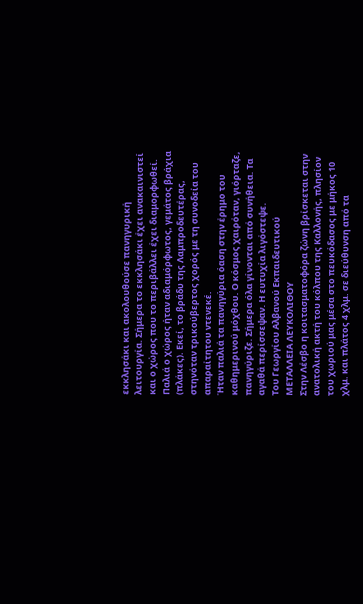εκκλησάκι και ακολουθούσε πανηγυρική λειτουργία. Σήμερα το εκκλησάκι έχει ανακαινιστεί και ο χώρος που το περιβάλλει έχει διαμορφωθεί. Παλιά ο χώρος ήταν αδιαμόρφωτος, γεμάτος βράχια (πλάκες). Εκεί, το βράδυ της Λαμπροδευτέρας, στηνόταν τρικούβερτος χορός με τη συνοδεία του απαραίτητου ντενεκέ.
Ήταν παλιά τα πανηγύρια όαση στην έρημο του καθημερινού μόχθου. Ο κόσμος χαιρόταν, γιόρταζε, πανηγύριζε. Σήμερα όλα γίνονται από συνήθεια. Τα αγαθά περίσσεψαν. Η ευτυχία λιγόστεψε.
Του Γεωργίου Αλβανού Εκπαιδευτικού
ΜΕΤΑΛΛΕΙΑ ΛΕΥΚΟΛΙΘΟΥ
Στην Λέσβο η κοιτασματοφόρα ζώνη βρίσκεται στην ανατολική ακτή του κόλπου της Καλλονής, πλησίον του χωριού μας μέσα στο πευκόδασος με μήκος 10 χλμ. και πλάτος 4 χλμ. σε διεύθυνση από τα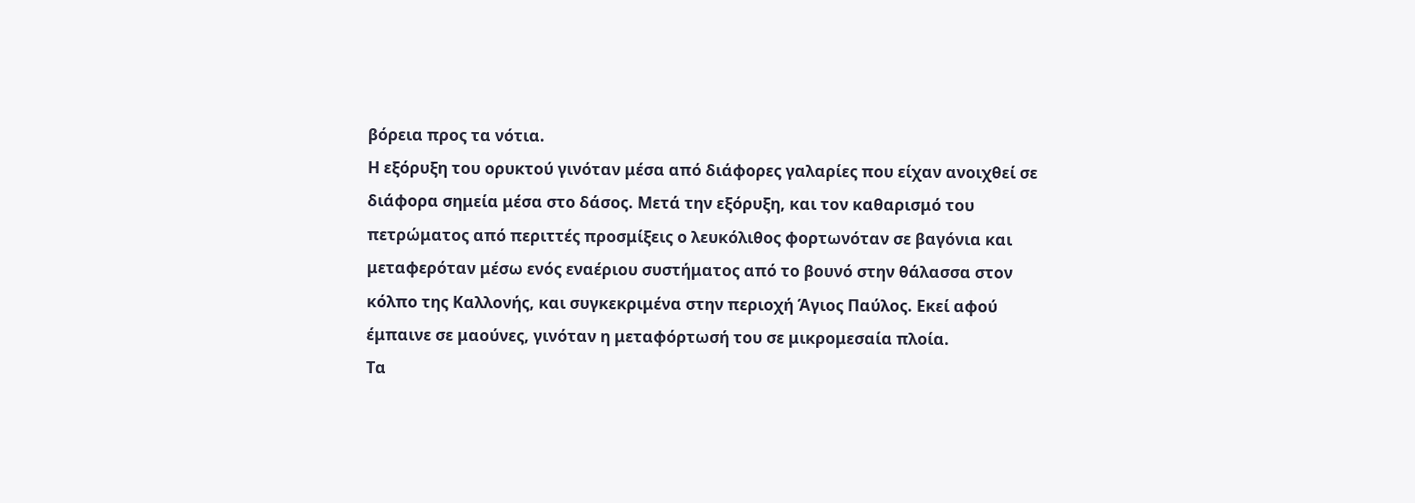βόρεια προς τα νότια.
Η εξόρυξη του ορυκτού γινόταν μέσα από διάφορες γαλαρίες που είχαν ανοιχθεί σε διάφορα σημεία μέσα στο δάσος. Μετά την εξόρυξη, και τον καθαρισμό του πετρώματος από περιττές προσμίξεις ο λευκόλιθος φορτωνόταν σε βαγόνια και μεταφερόταν μέσω ενός εναέριου συστήματος από το βουνό στην θάλασσα στον κόλπο της Καλλονής, και συγκεκριμένα στην περιοχή Άγιος Παύλος. Εκεί αφού έμπαινε σε μαούνες, γινόταν η μεταφόρτωσή του σε μικρομεσαία πλοία.
Τα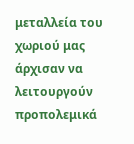μεταλλεία του χωριού μας άρχισαν να λειτουργούν προπολεμικά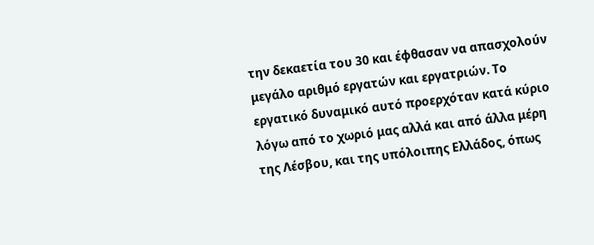την δεκαετία του 30 και έφθασαν να απασχολούν μεγάλο αριθμό εργατών και εργατριών. Το εργατικό δυναμικό αυτό προερχόταν κατά κύριο λόγω από το χωριό μας αλλά και από άλλα μέρη της Λέσβου, και της υπόλοιπης Ελλάδος, όπως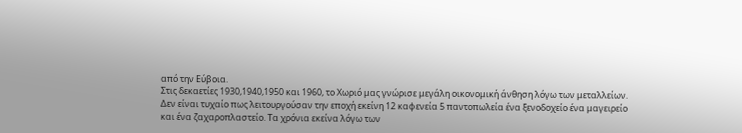από την Εύβοια.
Στις δεκαετίες 1930,1940,1950 και 1960, το Χωριό μας γνώρισε μεγάλη οικονομική άνθηση λόγω των μεταλλείων.
Δεν είναι τυχαίο πως λειτουργούσαν την εποχή εκείνη 12 καφενεία 5 παντοπωλεία ένα ξενοδοχείο ένα μαγειρείο και ένα ζαχαροπλαστείο. Τα χρόνια εκείνα λόγω των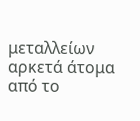μεταλλείων αρκετά άτομα από το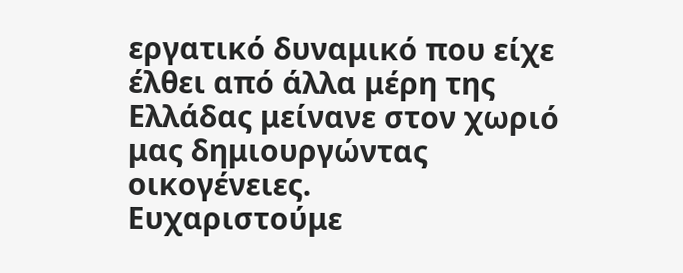εργατικό δυναμικό που είχε έλθει από άλλα μέρη της Ελλάδας μείνανε στον χωριό μας δημιουργώντας οικογένειες.
Ευχαριστούμε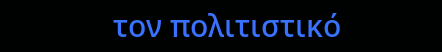τον πολιτιστικό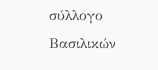σύλλογο Βασιλικών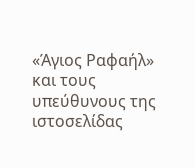«Άγιος Ραφαήλ» και τους υπεύθυνους της ιστοσελίδας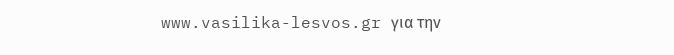www.vasilika-lesvos.gr για την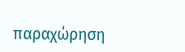παραχώρηση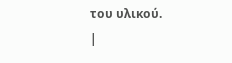του υλικού.
|